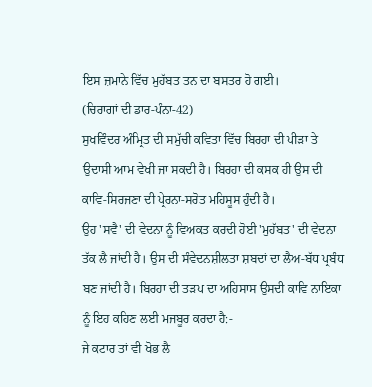ਇਸ ਜ਼ਮਾਨੇ ਵਿੱਚ ਮੁਹੱਬਤ ਤਨ ਦਾ ਬਸਤਰ ਹੋ ਗਈ।
(ਚਿਰਾਗਾਂ ਦੀ ਡਾਰ-ਪੰਨਾ-42)
ਸੁਖਵਿੰਦਰ ਅੰਮ੍ਰਿਤ ਦੀ ਸਮੁੱਚੀ ਕਵਿਤਾ ਵਿੱਚ ਬਿਰਹਾ ਦੀ ਪੀੜਾ ਤੇ ਉਦਾਸੀ ਆਮ ਵੇਖੀ ਜਾ ਸਕਦੀ ਹੈ। ਬਿਰਹਾ ਦੀ ਕਸਕ ਹੀ ਉਸ ਦੀ ਕਾਵਿ-ਸਿਰਜਣਾ ਦੀ ਪ੍ਰੇਰਨਾ-ਸਰੋਤ ਮਹਿਸੂਸ ਹੁੰਦੀ ਹੈ।
ਉਹ 'ਸਵੈ' ਦੀ ਵੇਦਨਾ ਨੂੰ ਵਿਅਕਤ ਕਰਦੀ ਹੋਈ 'ਮੁਹੱਬਤ' ਦੀ ਵੇਦਨਾ ਤੱਕ ਲੈ ਜਾਂਦੀ ਹੈ। ਉਸ ਦੀ ਸੰਵੇਦਨਸ਼ੀਲਤਾ ਸ਼ਬਦਾਂ ਦਾ ਲੈਅ-ਬੱਧ ਪ੍ਰਬੰਧ ਬਣ ਜਾਂਦੀ ਹੈ। ਬਿਰਹਾ ਦੀ ਤੜਪ ਦਾ ਅਹਿਸਾਸ ਉਸਦੀ ਕਾਵਿ ਨਾਇਕਾ ਨੂੰ ਇਹ ਕਹਿਣ ਲਈ ਮਜਬੂਰ ਕਰਦਾ ਹੈ:-
ਜੇ ਕਟਾਰ ਤਾਂ ਵੀ ਖੋਭ ਲੈ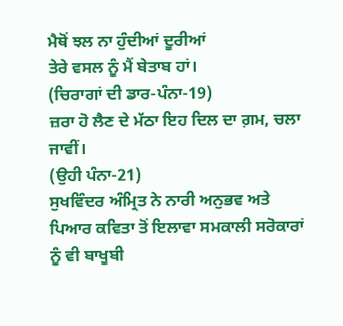ਮੈਥੋਂ ਝਲ ਨਾ ਹੁੰਦੀਆਂ ਦੂਰੀਆਂ
ਤੇਰੇ ਵਸਲ ਨੂੰ ਮੈਂ ਬੇਤਾਬ ਹਾਂ।
(ਚਿਰਾਗਾਂ ਦੀ ਡਾਰ-ਪੰਨਾ-19)
ਜ਼ਰਾ ਹੋ ਲੈਣ ਦੇ ਮੱਠਾ ਇਹ ਦਿਲ ਦਾ ਗ਼ਮ, ਚਲਾ ਜਾਵੀਂ।
(ਉਹੀ ਪੰਨਾ-21)
ਸੁਖਵਿੰਦਰ ਅੰਮ੍ਰਿਤ ਨੇ ਨਾਰੀ ਅਨੁਭਵ ਅਤੇ ਪਿਆਰ ਕਵਿਤਾ ਤੋਂ ਇਲਾਵਾ ਸਮਕਾਲੀ ਸਰੋਕਾਰਾਂ ਨੂੰ ਵੀ ਬਾਖੂਬੀ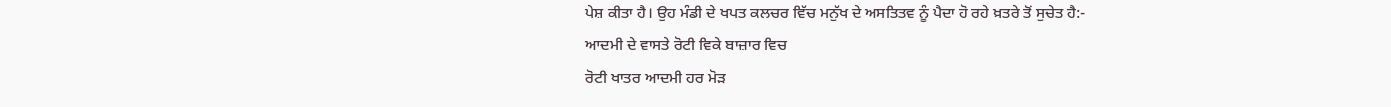ਪੇਸ਼ ਕੀਤਾ ਹੈ। ਉਹ ਮੰਡੀ ਦੇ ਖਪਤ ਕਲਚਰ ਵਿੱਚ ਮਨੁੱਖ ਦੇ ਅਸਤਿਤਵ ਨੂੰ ਪੈਦਾ ਹੋ ਰਹੇ ਖ਼ਤਰੇ ਤੋਂ ਸੁਚੇਤ ਹੈ:-
ਆਦਮੀ ਦੇ ਵਾਸਤੇ ਰੋਟੀ ਵਿਕੇ ਬਾਜ਼ਾਰ ਵਿਚ
ਰੋਟੀ ਖਾਤਰ ਆਦਮੀ ਹਰ ਮੋੜ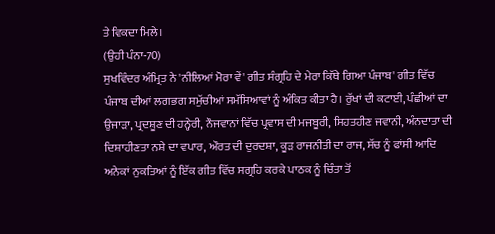ਤੇ ਵਿਕਦਾ ਮਿਲੇ।
(ਉਹੀ ਪੰਨਾ-70)
ਸੁਖਵਿੰਦਰ ਅੰਮ੍ਰਿਤ ਨੇ 'ਨੀਲਿਆਂ ਮੋਰਾ ਵੇਂ' ਗੀਤ ਸੰਗ੍ਰਹਿ ਦੇ ਮੇਰਾ ਕਿੱਥੇ ਗਿਆ ਪੰਜਾਬ' ਗੀਤ ਵਿੱਚ ਪੰਜਾਬ ਦੀਆਂ ਲਗਭਗ ਸਮੁੱਚੀਆਂ ਸਮੱਸਿਆਵਾਂ ਨੂੰ ਅੰਕਿਤ ਕੀਤਾ ਹੈ। ਰੁੱਖਾਂ ਦੀ ਕਟਾਈ, ਪੰਛੀਆਂ ਦਾ ਉਜਾੜਾ, ਪ੍ਰਦਸ਼ੂਣ ਦੀ ਹਨ੍ਹੇਰੀ, ਨੌਜਵਾਨਾਂ ਵਿੱਚ ਪ੍ਰਵਾਸ ਦੀ ਮਜਬੂਰੀ, ਸਿਹਤਹੀਣ ਜਵਾਨੀ, ਅੰਨਦਾਤਾ ਦੀ ਦਿਸ਼ਾਹੀਣਤਾ ਨਸ਼ੇ ਦਾ ਵਪਾਰ, ਔਰਤ ਦੀ ਦੁਰਦਸ਼ਾ, ਕੂੜ ਰਾਜਨੀਤੀ ਦਾ ਰਾਜ, ਸੱਚ ਨੂੰ ਫਾਂਸੀ ਆਦਿ ਅਨੇਕਾਂ ਨੁਕਤਿਆਂ ਨੂੰ ਇੱਕ ਗੀਤ ਵਿੱਚ ਸਗ੍ਰਹਿ ਕਰਕੇ ਪਾਠਕ ਨੂੰ ਚਿੰਤਾ ਤੋਂ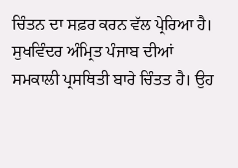ਚਿੰਤਨ ਦਾ ਸਫ਼ਰ ਕਰਨ ਵੱਲ ਪ੍ਰੇਰਿਆ ਹੈ।
ਸੁਖਵਿੰਦਰ ਅੰਮ੍ਰਿਤ ਪੰਜਾਬ ਦੀਆਂ ਸਮਕਾਲੀ ਪ੍ਰਸਥਿਤੀ ਬਾਰੇ ਚਿੰਤਤ ਹੈ। ਉਹ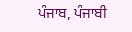ਪੰਜਾਬ, ਪੰਜਾਬੀ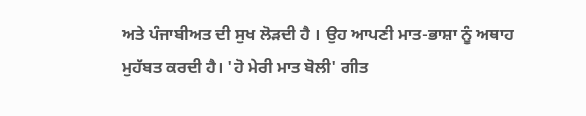ਅਤੇ ਪੰਜਾਬੀਅਤ ਦੀ ਸੁਖ ਲੋੜਦੀ ਹੈ । ਉਹ ਆਪਣੀ ਮਾਤ-ਭਾਸ਼ਾ ਨੂੰ ਅਥਾਹ ਮੁਹੱਬਤ ਕਰਦੀ ਹੈ। 'ਹੋ ਮੇਰੀ ਮਾਤ ਬੋਲੀ' ਗੀਤ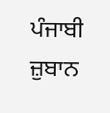ਪੰਜਾਬੀ ਜ਼ੁਬਾਨ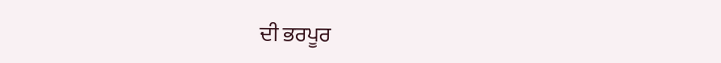ਦੀ ਭਰਪੂਰ